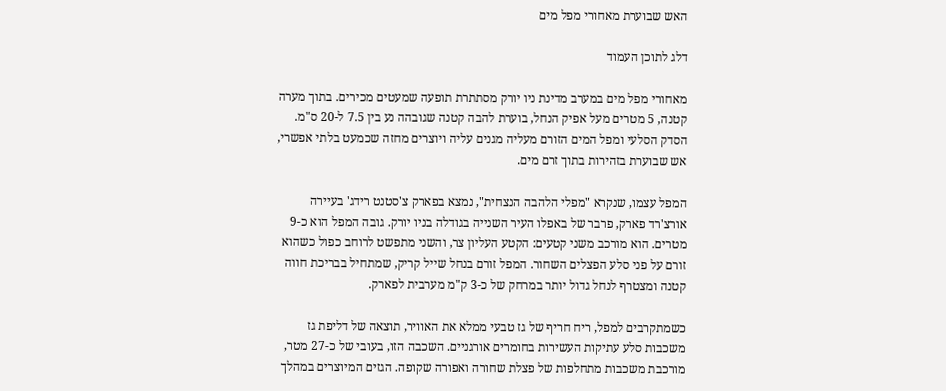האש שבוערת מאחורי מפל מים

דלג לתוכן העמוד

מאחורי מפל מים במערב מדינת ניו יורק מסתתרת תופעה שמעטים מכירים. בתוך מערה קטנה, 5 מטרים מעל אפיק הנחל, בוערת להבה קטנה שגובהה נע בין 7.5 ל-20 ס"מ. הסדק הסלעי ומפל המים הזורם מעליה מגנים עליה ויוצרים מחזה שכמעט בלתי אפשרי, אש שבוערת בזהירות בתוך זרם מים.

המפל עצמו, שנקרא "מפלי הלהבה הנצחית", נמצא בפארק צ'סטנט רידג' בעיירה אורצ'רד פארק, פרבר של באפלו העיר השנייה בגודלה בניו יורק. גובה המפל הוא כ-9 מטרים. הוא מורכב משני קטעים: הקטע העליון צר, והשני מתפשט לרוחב כפול כשהוא זורם על פני סלע הפצלים השחור. המפל זורם בנחל שייל קריק, שמתחיל בבריכת חווה קטנה ומצטרף לנחל גדול יותר במרחק של כ-3 ק"מ מערבית לפארק.

כשמתקרבים למפל, ריח חריף של גז טבעי ממלא את האוויר, תוצאה של דליפת גז משכבות סלע עתיקות העשירות בחומרים אורגניים. השכבה הזו, בעובי של כ-27 מטר, מורכבת משכבות מתחלפות של פצלת שחורה ואפורה שקופה. הגזים המיוצרים במהלך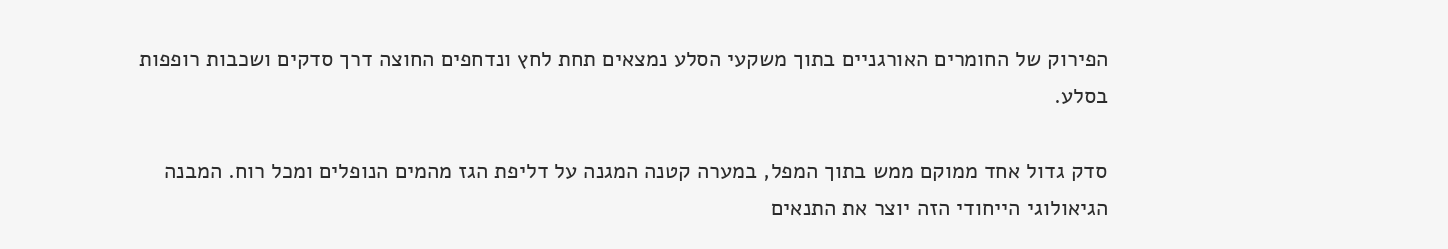הפירוק של החומרים האורגניים בתוך משקעי הסלע נמצאים תחת לחץ ונדחפים החוצה דרך סדקים ושכבות רופפות בסלע.

סדק גדול אחד ממוקם ממש בתוך המפל, במערה קטנה המגנה על דליפת הגז מהמים הנופלים ומכל רוח. המבנה הגיאולוגי הייחודי הזה יוצר את התנאים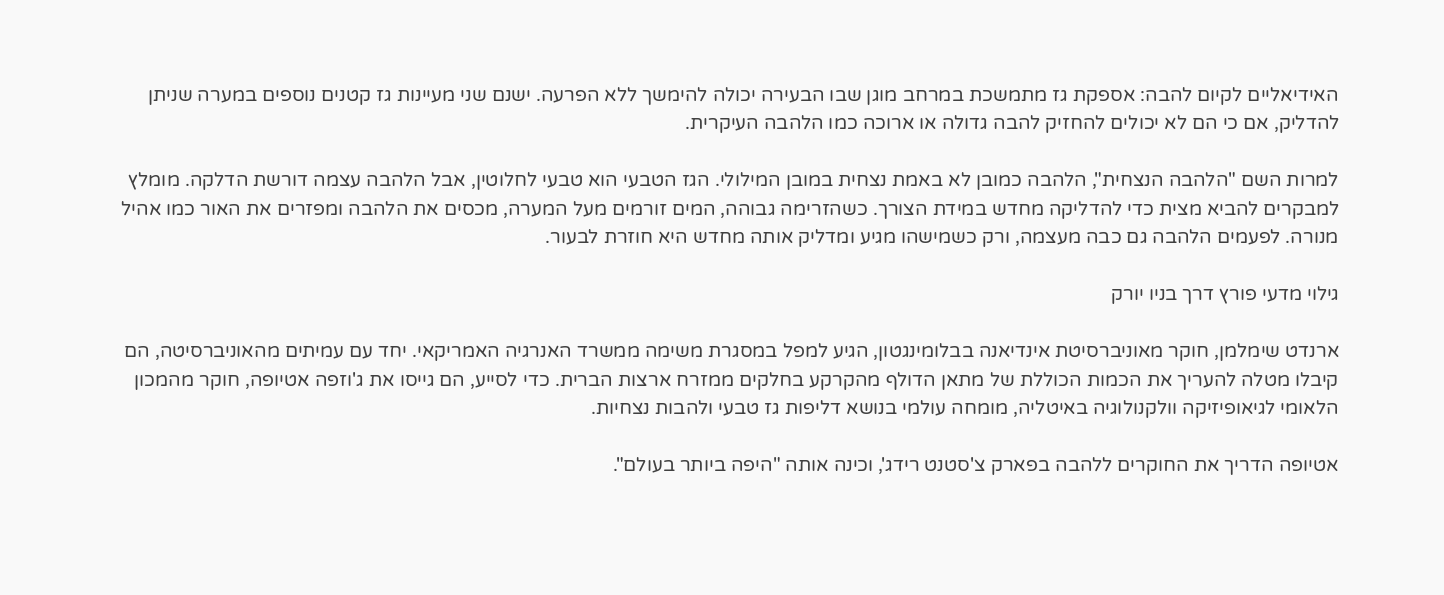האידיאליים לקיום להבה: אספקת גז מתמשכת במרחב מוגן שבו הבעירה יכולה להימשך ללא הפרעה. ישנם שני מעיינות גז קטנים נוספים במערה שניתן להדליק, אם כי הם לא יכולים להחזיק להבה גדולה או ארוכה כמו הלהבה העיקרית.

למרות השם "הלהבה הנצחית", הלהבה כמובן לא באמת נצחית במובן המילולי. הגז הטבעי הוא טבעי לחלוטין, אבל הלהבה עצמה דורשת הדלקה. מומלץ למבקרים להביא מצית כדי להדליקה מחדש במידת הצורך. כשהזרימה גבוהה, המים זורמים מעל המערה, מכסים את הלהבה ומפזרים את האור כמו אהיל מנורה. לפעמים הלהבה גם כבה מעצמה, ורק כשמישהו מגיע ומדליק אותה מחדש היא חוזרת לבעור.

גילוי מדעי פורץ דרך בניו יורק

ארנדט שימלמן, חוקר מאוניברסיטת אינדיאנה בבלומינגטון, הגיע למפל במסגרת משימה ממשרד האנרגיה האמריקאי. יחד עם עמיתים מהאוניברסיטה, הם קיבלו מטלה להעריך את הכמות הכוללת של מתאן הדולף מהקרקע בחלקים ממזרח ארצות הברית. כדי לסייע, הם גייסו את ג'וזפה אטיופה, חוקר מהמכון הלאומי לגיאופיזיקה וולקנולוגיה באיטליה, מומחה עולמי בנושא דליפות גז טבעי ולהבות נצחיות.

אטיופה הדריך את החוקרים ללהבה בפארק צ'סטנט רידג', וכינה אותה "היפה ביותר בעולם".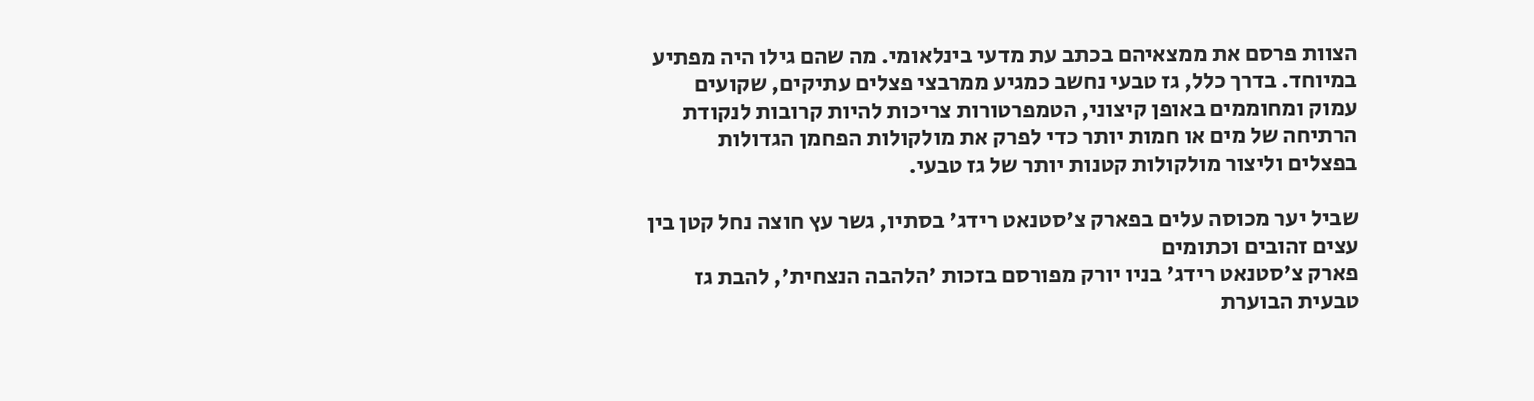הצוות פרסם את ממצאיהם בכתב עת מדעי בינלאומי. מה שהם גילו היה מפתיע במיוחד. בדרך כלל, גז טבעי נחשב כמגיע ממרבצי פצלים עתיקים, שקועים עמוק ומחוממים באופן קיצוני, הטמפרטורות צריכות להיות קרובות לנקודת הרתיחה של מים או חמות יותר כדי לפרק את מולקולות הפחמן הגדולות בפצלים וליצור מולקולות קטנות יותר של גז טבעי.

שביל יער מכוסה עלים בפארק צ'סטנאט רידג' בסתיו, גשר עץ חוצה נחל קטן בין עצים זהובים וכתומים
פארק צ'סטנאט רידג' בניו יורק מפורסם בזכות 'הלהבה הנצחית', להבת גז טבעית הבוערת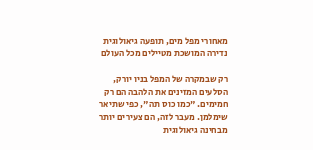מאחורי מפל מים, תופעה גיאולוגית נדירה המושכת מטיילים מכל העולם

רק שבמקרה של המפל בניו יורק, הסלעים המזינים את הלהבה הם רק חמימים. "כמו כוס תה", כפי שתיאר שימלמן. מעבר לזה, הם צעירים יותר מבחינה גיאולוגית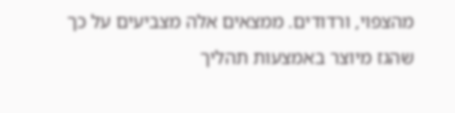מהצפוי, ורדודים. ממצאים אלה מצביעים על כך שהגז מיוצר באמצעות תהליך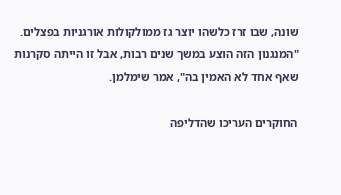שונה, שבו זרז כלשהו יוצר גז ממולקולות אורגניות בפצלים. "המנגנון הזה הוצע במשך שנים רבות, אבל זו הייתה סקרנות שאף אחד לא האמין בה", אמר שימלמן.

החוקרים העריכו שהדליפה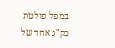במפל פולטת כק"ג אחד של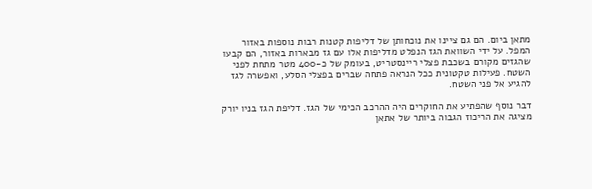מתאן ביום. הם גם ציינו את נוכחותן של דליפות קטנות רבות נוספות באזור המפל. על ידי השוואת הגז הנפלט מדליפות אלו עם גז מבארות באזור, הם קבעו שהגזים מקורם בשכבת פצלי ריינסטריט, בעומק של כ-400 מטר מתחת לפני השטח. פעילות טקטונית ככל הנראה פתחה שברים בפצלי הסלע, ואפשרה לגז להגיע אל פני השטח.

דבר נוסף שהפתיע את החוקרים היה ההרכב הכימי של הגז. דליפת הגז בניו יורק מציגה את הריכוז הגבוה ביותר של אתאן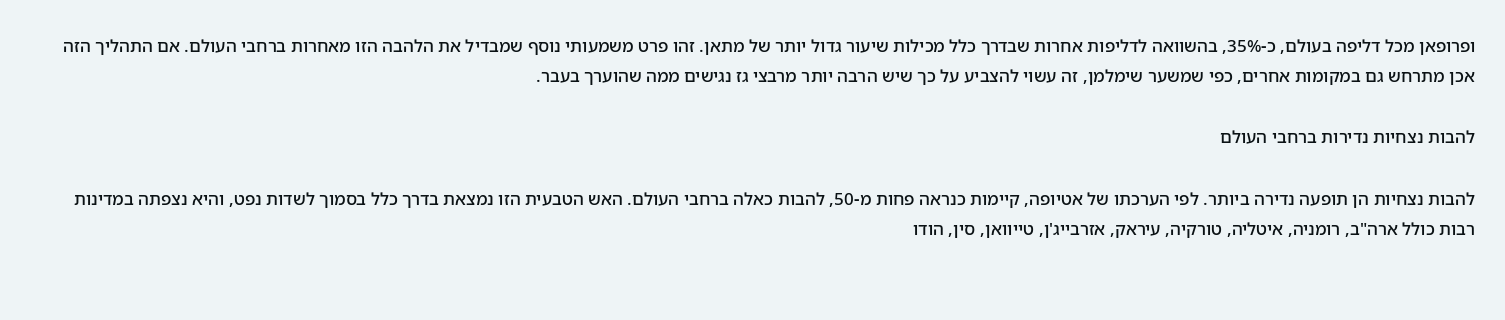ופרופאן מכל דליפה בעולם, כ-35%, בהשוואה לדליפות אחרות שבדרך כלל מכילות שיעור גדול יותר של מתאן. זהו פרט משמעותי נוסף שמבדיל את הלהבה הזו מאחרות ברחבי העולם. אם התהליך הזה אכן מתרחש גם במקומות אחרים, כפי שמשער שימלמן, זה עשוי להצביע על כך שיש הרבה יותר מרבצי גז נגישים ממה שהוערך בעבר.

להבות נצחיות נדירות ברחבי העולם

להבות נצחיות הן תופעה נדירה ביותר. לפי הערכתו של אטיופה, קיימות כנראה פחות מ-50, להבות כאלה ברחבי העולם. האש הטבעית הזו נמצאת בדרך כלל בסמוך לשדות נפט, והיא נצפתה במדינות רבות כולל ארה"ב, רומניה, איטליה, טורקיה, עיראק, אזרבייג'ן, טייוואן, סין, הודו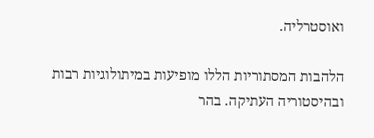ואוסטרליה.

הלהבות המסתוריות הללו מופיעות במיתולוגיות רבות ובהיסטוריה העתיקה. בהר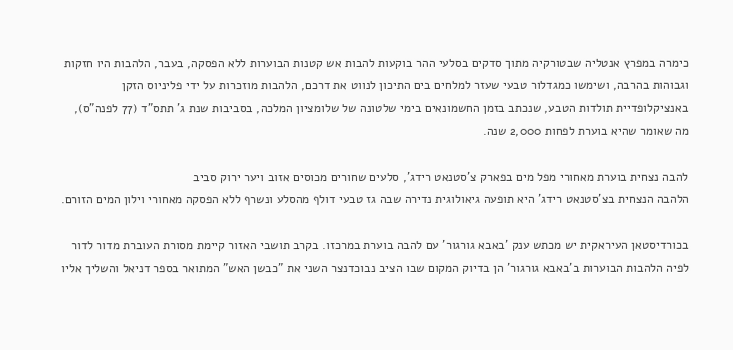כימרה במפרץ אנטליה שבטורקיה מתוך סדקים בסלעי ההר בוקעות להבות אש קטנות הבוערות ללא הפסקה, בעבר, הלהבות היו חזקות וגבוהות בהרבה, ושימשו כמגדלור טבעי שעזר למלחים בים התיכון לנווט את דרכם, הלהבות מוזכרות על ידי פליניוס הזקן באנציקלופדיית תולדות הטבע, שנכתב בזמן החשמונאים בימי שלטונה של שלומציון המלכה, בסביבות שנת ג' תתס"ד (77 לפנה"ס), מה שאומר שהיא בוערת לפחות 2,000 שנה.

להבה נצחית בוערת מאחורי מפל מים בפארק צ'סטנאט רידג', סלעים שחורים מכוסים אזוב ויער ירוק סביב
הלהבה הנצחית בצ'סטנאט רידג' היא תופעה גיאולוגית נדירה שבה גז טבעי דולף מהסלע ונשרף ללא הפסקה מאחורי וילון המים הזורם.

בכורדיסטאן העיראקית יש מכתש ענק 'באבא גורגור' עם להבה בוערת במרכזו. בקרב תושבי האזור קיימת מסורת העוברת מדור לדור לפיה הלהבות הבוערות ב'באבא גורגור' הן בדיוק המקום שבו הציב נבוכדנצר השני את "כבשן האש" המתואר בספר דניאל והשליך אליו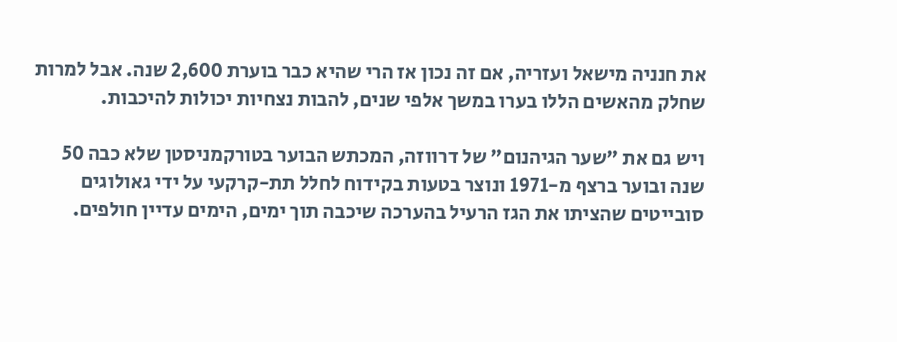את חנניה מישאל ועזריה, אם זה נכון אז הרי שהיא כבר בוערת 2,600 שנה. אבל למרות שחלק מהאשים הללו בערו במשך אלפי שנים, להבות נצחיות יכולות להיכבות.

ויש גם את "שער הגיהנום" של דרווזה, המכתש הבוער בטורקמניסטן שלא כבה 50 שנה ובוער ברצף מ-1971 ונוצר בטעות בקידוח לחלל תת-קרקעי על ידי גאולוגים סובייטים שהציתו את הגז הרעיל בהערכה שיכבה תוך ימים, הימים עדיין חולפים.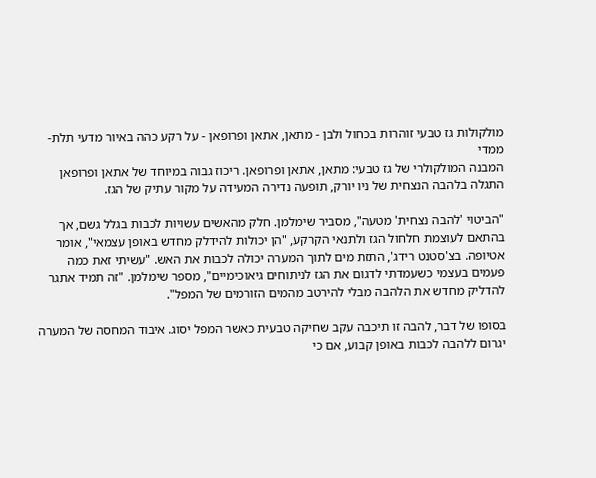מולקולות גז טבעי זוהרות בכחול ולבן - מתאן, אתאן ופרופאן - על רקע כהה באיור מדעי תלת-ממדי
המבנה המולקולרי של גז טבעי: מתאן, אתאן ופרופאן. ריכוז גבוה במיוחד של אתאן ופרופאן התגלה בלהבה הנצחית של ניו יורק, תופעה נדירה המעידה על מקור עתיק של הגז.

"הביטוי 'להבה נצחית' מטעה", מסביר שימלמן. חלק מהאשים עשויות לכבות בגלל גשם, אך בהתאם לעוצמת חלחול הגז ולתנאי הקרקע, "הן יכולות להידלק מחדש באופן עצמאי", אומר אטיופה. בצ'סטנט רידג', התזת מים לתוך המערה יכולה לכבות את האש. "עשיתי זאת כמה פעמים בעצמי כשעמדתי לדגום את הגז לניתוחים גיאוכימיים", מספר שימלמן. "זה תמיד אתגר להדליק מחדש את הלהבה מבלי להירטב מהמים הזורמים של המפל".

בסופו של דבר, להבה זו תיכבה עקב שחיקה טבעית כאשר המפל יסוג. איבוד המחסה של המערה יגרום ללהבה לכבות באופן קבוע, אם כי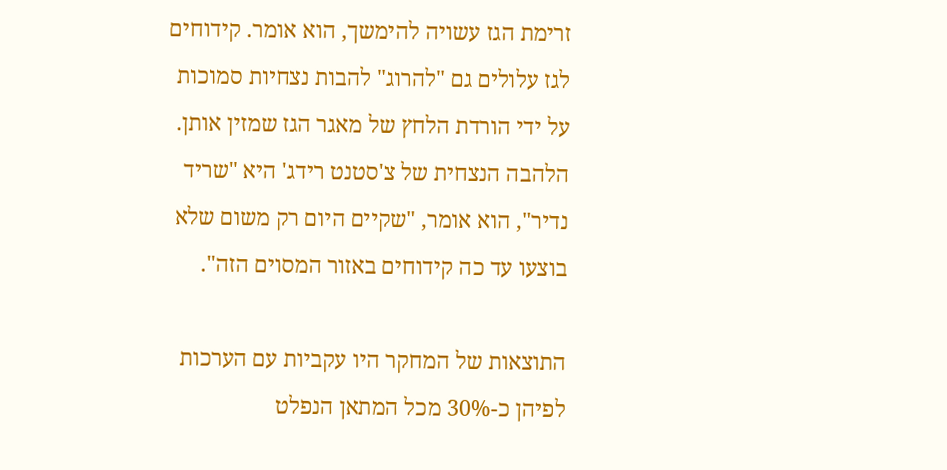זרימת הגז עשויה להימשך, הוא אומר. קידוחים לגז עלולים גם "להרוג" להבות נצחיות סמוכות על ידי הורדת הלחץ של מאגר הגז שמזין אותן. הלהבה הנצחית של צ'סטנט רידג' היא "שריד נדיר", הוא אומר, "שקיים היום רק משום שלא בוצעו עד כה קידוחים באזור המסוים הזה".

התוצאות של המחקר היו עקביות עם הערכות לפיהן כ-30% מכל המתאן הנפלט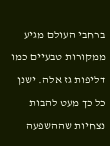ברחבי העולם מגיע ממקורות טבעיים כמו דליפות גז אלה. ישנן כל כך מעט להבות נצחיות שההשפעה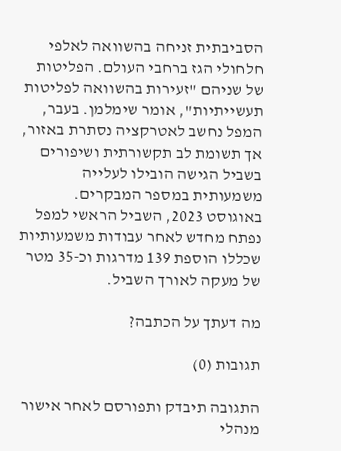הסביבתית זניחה בהשוואה לאלפי חלחולי הגז ברחבי העולם. הפליטות של שניהם "זעירות בהשוואה לפליטות תעשייתיות", אומר שימלמן. בעבר, המפל נחשב לאטרקציה נסתרת באזור, אך תשומת לב תקשורתית ושיפורים בשביל הגישה הובילו לעלייה משמעותית במספר המבקרים. באוגוסט 2023, השביל הראשי למפל נפתח מחדש לאחר עבודות משמעותיות שכללו הוספת 139 מדרגות וכ-35 מטר של מעקה לאורך השביל.

מה דעתך על הכתבה?

תגובות (0)

התגובה תיבדק ותפורסם לאחר אישור מנהלי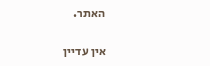האתר.

אין עדיין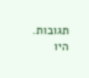תגובות. היו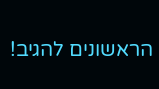הראשונים להגיב!